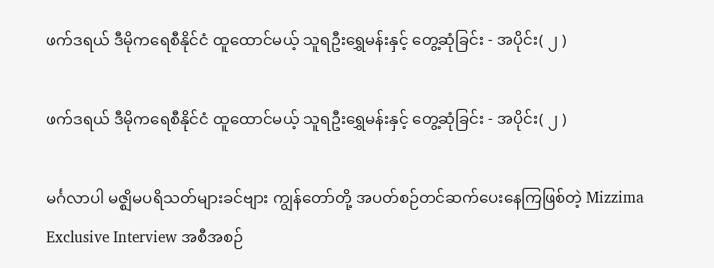ဖက်ဒရယ် ဒီမိုကရေစီနိုင်ငံ ထူထောင်မယ့် သူရဦးရွှေမန်းနှင့် တွေ့ဆုံခြင်း - အပိုင်း( ၂ )

ဖက်ဒရယ် ဒီမိုကရေစီနိုင်ငံ ထူထောင်မယ့် သူရဦးရွှေမန်းနှင့် တွေ့ဆုံခြင်း - အပိုင်း( ၂ )

မင်္ဂလာပါ မဇ္ဈိမပရိသတ်များခင်ဗျား ကျွန်တော်တို့ အပတ်စဉ်တင်ဆက်ပေးနေကြဖြစ်တဲ့ Mizzima Exclusive Interview အစီအစဉ်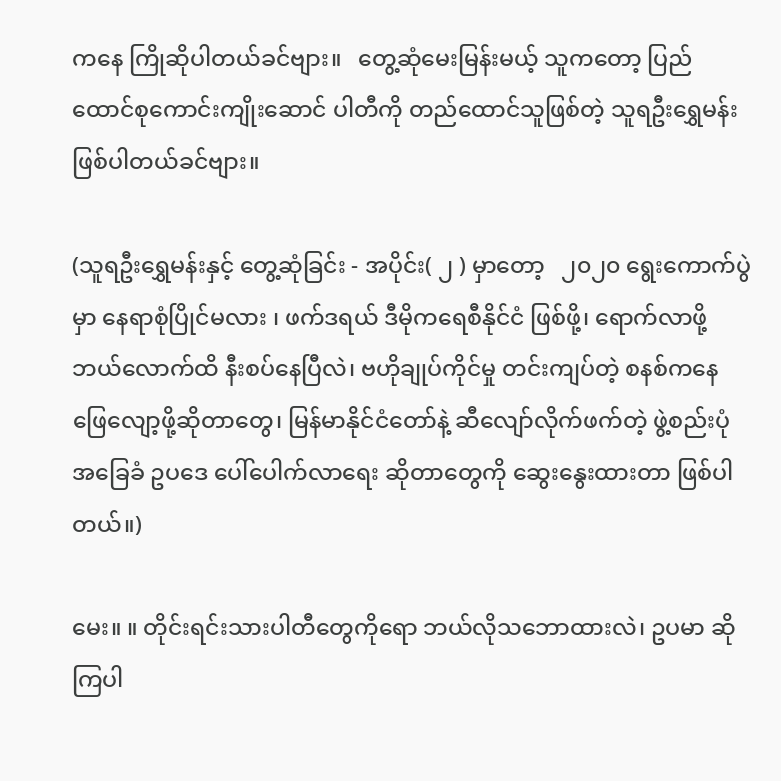ကနေ ကြိုဆိုပါတယ်ခင်ဗျား။   တွေ့ဆုံမေးမြန်းမယ့် သူကတော့ ပြည်ထောင်စုကောင်းကျိုးဆောင် ပါတီကို တည်ထောင်သူဖြစ်တဲ့ သူရဦးရွှေမန်းဖြစ်ပါတယ်ခင်ဗျား။

(သူရဦးရွှေမန်းနှင့် တွေ့ဆုံခြင်း - အပိုင်း( ၂ ) မှာတော့   ၂၀၂၀ ရွေးကောက်ပွဲမှာ နေရာစုံပြိုင်မလား ၊ ဖက်ဒရယ် ဒီမိုကရေစီနိုင်ငံ ဖြစ်ဖို့၊ ရောက်လာဖို့ ဘယ်လောက်ထိ နီးစပ်နေပြီလဲ၊ ဗဟိုချုပ်ကိုင်မှု တင်းကျပ်တဲ့ စနစ်ကနေ ဖြေလျော့ဖို့ဆိုတာတွေ၊ မြန်မာနိုင်ငံတော်နဲ့ ဆီလျော်လိုက်ဖက်တဲ့ ဖွဲ့စည်းပုံအခြေခံ ဥပဒေ ပေါ်ပေါက်လာရေး ဆိုတာတွေကို ဆွေးနွေးထားတာ ဖြစ်ပါတယ်။)

မေး။ ။ တိုင်းရင်းသားပါတီတွေကိုရော ဘယ်လိုသဘောထားလဲ၊ ဥပမာ ဆိုကြပါ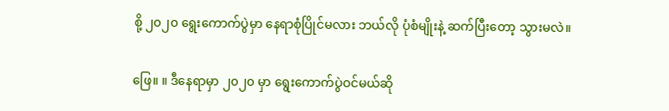စို့ ၂၀၂၀ ရွေးကောက်ပွဲမှာ နေရာစုံပြိုင်မလား ဘယ်လို ပုံစံမျိုးနဲ့ ဆက်ပြီးတော့ သွားမလဲ။

ဖြေ။ ။ ဒီနေရာမှာ ၂၀၂၀ မှာ ရွေးကောက်ပွဲဝင်မယ်ဆို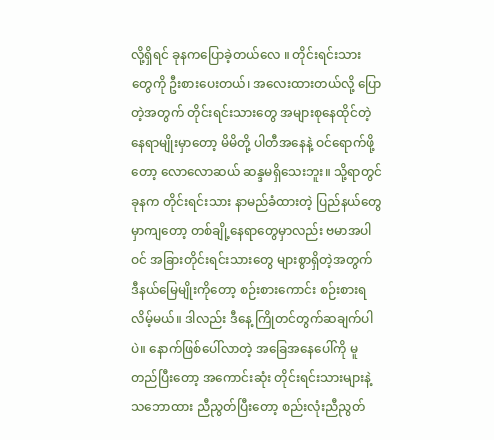လို့ရှိရင် ခုနကပြောခဲ့တယ်လေ ။ တိုင်းရင်းသားတွေကို ဦးစားပေးတယ်၊ အလေးထားတယ်လို့ ပြောတဲ့အတွက် တိုင်းရင်းသားတွေ အများစုနေထိုင်တဲ့ နေရာမျိုးမှာတော့ မိမိတို့ ပါတီအနေနဲ့ ဝင်ရောက်ဖို့တော့ လောလောဆယ် ဆန္ဒမရှိသေးဘူး။ သို့ရာတွင် ခုနက တိုင်းရင်းသား နာမည်ခံထားတဲ့ ပြည်နယ်တွေမှာကျတော့ တစ်ချို့နေရာတွေမှာလည်း ဗမာအပါဝင် အခြားတိုင်းရင်းသားတွေ များစွာရှိတဲ့အတွက် ဒီနယ်မြေမျိုးကိုတော့ စဉ်းစားကောင်း စဉ်းစားရလိမ့်မယ်။ ဒါလည်း ဒီနေ့ ကြိုတင်တွက်ဆချက်ပါပဲ။ နောက်ဖြစ်ပေါ်လာတဲ့ အခြေအနေပေါ်ကို မူတည်ပြီးတော့ အကောင်းဆုံး တိုင်းရင်းသားများနဲ့ သဘောထား ညီညွတ်ပြီးတော့ စည်းလုံးညီညွတ်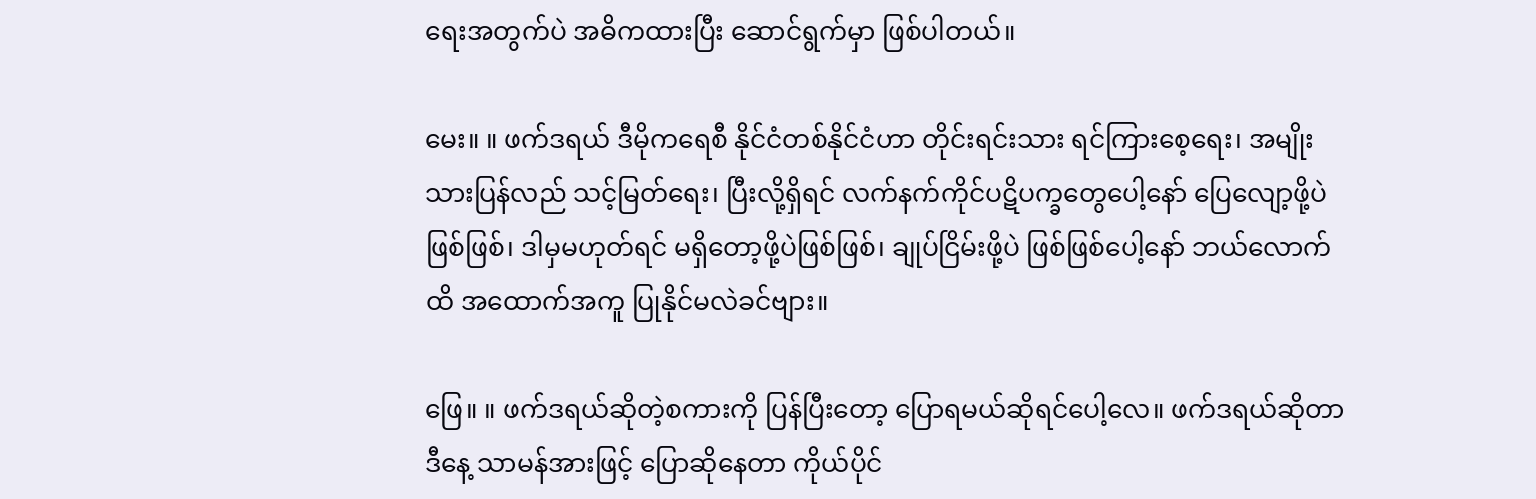ရေးအတွက်ပဲ အဓိကထားပြီး ဆောင်ရွက်မှာ ဖြစ်ပါတယ်။

မေး။ ။ ဖက်ဒရယ် ဒီမိုကရေစီ နိုင်ငံတစ်နိုင်ငံဟာ တိုင်းရင်းသား ရင်ကြားစေ့ရေး၊ အမျိုးသားပြန်လည် သင့်မြတ်ရေး၊ ပြီးလို့ရှိရင် လက်နက်ကိုင်ပဋိပက္ခတွေပေါ့နော် ပြေလျော့ဖို့ပဲဖြစ်ဖြစ်၊ ဒါမှမဟုတ်ရင် မရှိတော့ဖို့ပဲဖြစ်ဖြစ်၊ ချုပ်ငြိမ်းဖို့ပဲ ဖြစ်ဖြစ်ပေါ့နော် ဘယ်လောက်ထိ အထောက်အကူ ပြုနိုင်မလဲခင်ဗျား။

ဖြေ။ ။ ဖက်ဒရယ်ဆိုတဲ့စကားကို ပြန်ပြီးတော့ ပြောရမယ်ဆိုရင်ပေါ့လေ။ ဖက်ဒရယ်ဆိုတာ ဒီနေ့ သာမန်အားဖြင့် ပြောဆိုနေတာ ကိုယ်ပိုင်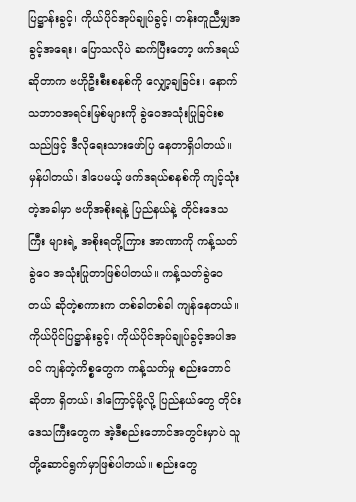ပြဋ္ဌာန်းခွင့်၊ ကိုယ်ပိုင်အုပ်ချုပ်ခွင့်၊ တန်းတူညီမျှအခွင့်အရေး၊ ပြောသလိုပဲ ဆက်ပြီးတော့ ဖက်ဒရယ်ဆိုတာက ဗဟိုဦးစီးစနစ်ကို လျှော့ချခြင်း၊ နောက် သဘာဝအရင်းမြစ်များကို ခွဲဝေအသုံးပြုခြင်းစသည်ဖြင့် ဒီလိုရေးသားဖော်ပြ နေတာရှိပါတယ်။ မှန်ပါတယ်၊ ဒါပေမယ့် ဖက်ဒရယ်စနစ်ကို ကျင့်သုံးတဲ့အခါမှာ ဗဟိုအစိုးရနဲ့ ပြည်နယ်နဲ့ တိုင်းဒေသကြီး များရဲ့ အစိုးရတို့ကြား အာဏာကို ကန့်သတ် ခွဲဝေ အသုံးပြုတာဖြစ်ပါတယ်။ ကန့်သတ်ခွဲဝေတယ် ဆိုတဲ့စကားက တစ်ခါတစ်ခါ ကျန်နေတယ်။ ကိုယ်ပိုင်ပြဋ္ဌာန်းခွင့်၊ ကိုယ်ပိုင်အုပ်ချုပ်ခွင့်အပါအဝင် ကျန်တဲ့ကိစ္စတွေက ကန့်သတ်မှု စည်းဘောင်ဆိုတာ ရှိတယ်၊ ဒါကြောင့်မို့လို့ ပြည်နယ်တွေ တိုင်းဒေသကြီးတွေက အဲ့ဒီစည်းဘောင်အတွင်းမှာပဲ သူတို့ဆောင်ရွက်မှာဖြစ်ပါတယ်။ စည်းတွေ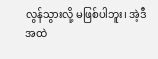လွန်သွားလို့ မဖြစ်ပါဘူး၊ အဲ့ဒီအထဲ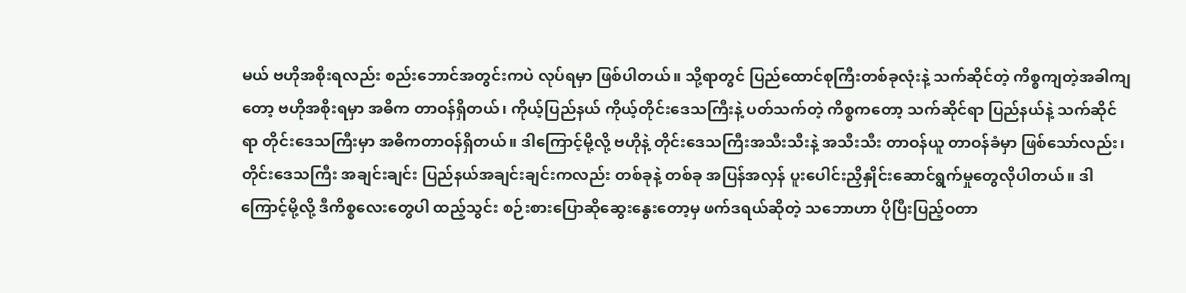မယ် ဗဟိုအစိုးရလည်း စည်းဘောင်အတွင်းကပဲ လုပ်ရမှာ ဖြစ်ပါတယ်။ သို့ရာတွင် ပြည်ထောင်စုကြီးတစ်ခုလုံးနဲ့ သက်ဆိုင်တဲ့ ကိစ္စကျတဲ့အခါကျတော့ ဗဟိုအစိုးရမှာ အဓိက တာဝန်ရှိတယ်၊ ကိုယ့်ပြည်နယ် ကိုယ့်တိုင်းဒေသကြီးနဲ့ ပတ်သက်တဲ့ ကိစ္စကတော့ သက်ဆိုင်ရာ ပြည်နယ်နဲ့ သက်ဆိုင်ရာ တိုင်းဒေသကြီးမှာ အဓိကတာဝန်ရှိတယ်။ ဒါကြောင့်မို့လို့ ဗဟိုနဲ့ တိုင်းဒေသကြီးအသီးသီးနဲ့ အသီးသီး တာဝန်ယူ တာဝန်ခံမှာ ဖြစ်သော်လည်း၊ တိုင်းဒေသကြီး အချင်းချင်း ပြည်နယ်အချင်းချင်းကလည်း တစ်ခုနဲ့ တစ်ခု အပြန်အလှန် ပူးပေါင်းညှိနှိုင်းဆောင်ရွက်မှုတွေလိုပါတယ်။ ဒါကြောင့်မို့လို့ ဒီကိစ္စလေးတွေပါ ထည့်သွင်း စဉ်းစားပြောဆိုဆွေးနွေးတော့မှ ဖက်ဒရယ်ဆိုတဲ့ သဘောဟာ ပိုပြီးပြည့်ဝတာ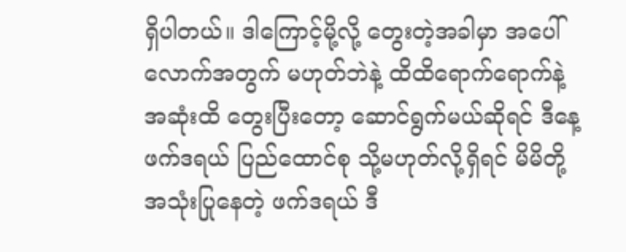ရှိပါတယ်။ ဒါကြောင့်မို့လို့ တွေးတဲ့အခါမှာ အပေါ်လောက်အတွက် မဟုတ်ဘဲနဲ့ ထိထိရောက်ရောက်နဲ့ အဆုံးထိ တွေးပြီးတော့ ဆောင်ရွက်မယ်ဆိုရင် ဒီနေ့ ဖက်ဒရယ် ပြည်ထောင်စု သို့မဟုတ်လို့ရှိရင် မိမိတို့ အသုံးပြုနေတဲ့ ဖက်ဒရယ် ဒီ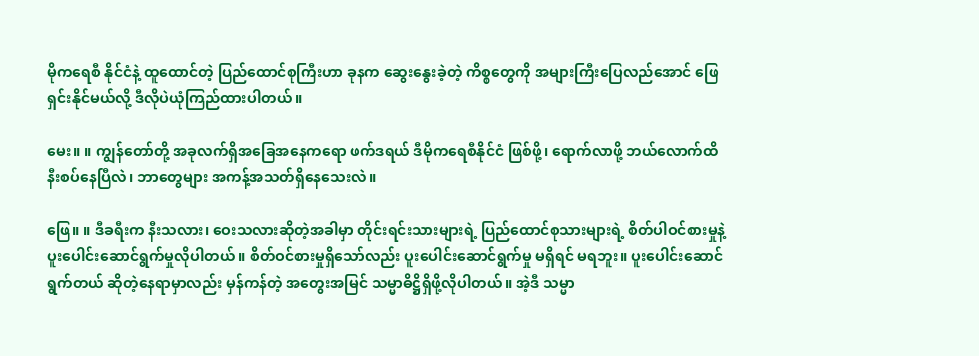မိုကရေစီ နိုင်ငံနဲ့ ထူထောင်တဲ့ ပြည်ထောင်စုကြီးဟာ ခုနက ဆွေးနွေးခဲ့တဲ့ ကိစ္စတွေကို အများကြီးပြေလည်အောင် ဖြေရှင်းနိုင်မယ်လို့ ဒီလိုပဲယုံကြည်ထားပါတယ်။

မေး။ ။ ကျွန်တော်တို့ အခုလက်ရှိအခြေအနေကရော ဖက်ဒရယ် ဒီမိုကရေစီနိုင်ငံ ဖြစ်ဖို့၊ ရောက်လာဖို့ ဘယ်လောက်ထိ နီးစပ်နေပြီလဲ၊ ဘာတွေများ အကန့်အသတ်ရှိနေသေးလဲ။

ဖြေ။ ။ ဒီခရီးက နီးသလား၊ ဝေးသလားဆိုတဲ့အခါမှာ တိုင်းရင်းသားများရဲ့ ပြည်ထောင်စုသားများရဲ့ စိတ်ပါဝင်စားမှုနဲ့ ပူးပေါင်းဆောင်ရွက်မှုလိုပါတယ်။ စိတ်ဝင်စားမှုရှိသော်လည်း ပူးပေါင်းဆောင်ရွက်မှု မရှိရင် မရဘူး။ ပူးပေါင်းဆောင်ရွက်တယ် ဆိုတဲ့နေရာမှာလည်း မှန်ကန်တဲ့ အတွေးအမြင် သမ္မာဓိဋ္ဌိရှိဖို့လိုပါတယ်။ အဲ့ဒီ သမ္မာ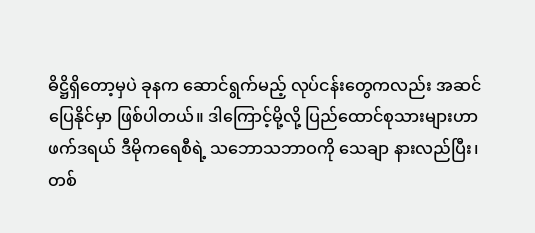ဓိဋ္ဌိရှိတော့မှပဲ ခုနက ဆောင်ရွက်မည့် လုပ်ငန်းတွေကလည်း အဆင်ပြေနိုင်မှာ ဖြစ်ပါတယ်။ ဒါကြောင့်မို့လို့ ပြည်ထောင်စုသားများဟာ ဖက်ဒရယ် ဒီမိုကရေစီရဲ့ သဘောသဘာဝကို သေချာ နားလည်ပြီး၊ တစ်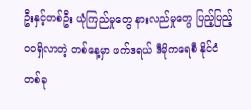ဦးနှင့်တစ်ဦး ယုံကြည်မှုတွေ နားလည်မှုတွေ ပြည့်ပြည့်ဝဝရှိလာတဲ့ တစ်နေ့မှာ ဖက်ဒရယ် ဒီမိုကရေစီ နိုင်ငံတစ်ခု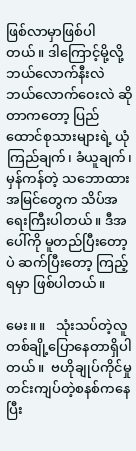ဖြစ်လာမှာဖြစ်ပါတယ်။ ဒါကြောင့်မို့လို့ ဘယ်လောက်နီးလဲ ဘယ်လောက်ဝေးလဲ ဆိုတာကတော့ ပြည်ထောင်စုသားများရဲ့ ယုံကြည်ချက်၊ ခံယူချက်၊ မှန်ကန်တဲ့ သဘောထားအမြင်တွေက သိပ်အရေးကြီးပါတယ်။ ဒီအပေါ်ကို မူတည်ပြီးတော့ပဲ ဆက်ပြီးတော့ ကြည့်ရမှာ ဖြစ်ပါတယ်။

မေး။ ။   သုံးသပ်တဲ့လူတစ်ချို့ပြောနေတာရှိပါတယ်။  ဗဟိုချုပ်ကိုင်မှု တင်းကျပ်တဲ့စနစ်ကနေပြီး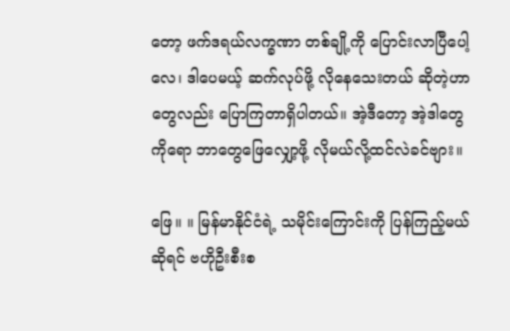တော့ ဖက်ဒရယ်လက္ခဏာ တစ်ချို့ကို ပြောင်းလာပြီပေါ့လေ၊ ဒါပေမယ့် ဆက်လုပ်ဖို့ လိုနေသေးတယ် ဆိုတဲ့ဟာတွေလည်း ပြောကြတာရှိပါတယ်။ အဲ့ဒီတော့ အဲ့ဒါတွေကိုရော ဘာတွေဖြေလျှော့ဖို့ လိုမယ်လို့ထင်လဲခင်ဗျား။

ဖြေ။ ။ မြန်မာနိုင်ငံရဲ့ သမိုင်းကြောင်းကို ပြန်ကြည့်မယ်ဆိုရင် ဗဟိုဦးစီးစ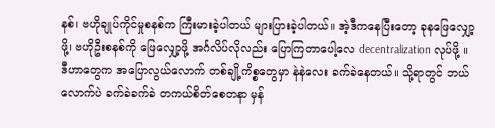နစ်၊ ဗဟိုချုပ်ကိုင်မှုစနစ်က ကြီးမားခဲ့ပါတယ် များပြားခဲ့ပါတယ်။ အဲ့ဒီကနေပြီးတော့ ခုနဖြေလျှော့ဖို့၊ ဗဟိုဦးစနစ်ကို ဖြေလျှော့ဖို့ အင်္ဂလိပ်လိုလည်း ပြောကြတာပေါ့လေ decentralization လုပ်ဖို့ ။ ဒီဟာတွေက အပြောလွယ်လောက် တစ်ချို့ကိစ္စတွေမှာ နဲနဲလေး ခက်ခဲနေတယ်။ သို့ရာတွင် ဘယ်လောက်ပဲ ခက်ခဲခက်ခဲ တကယ်စိတ်စေတနာ မှန်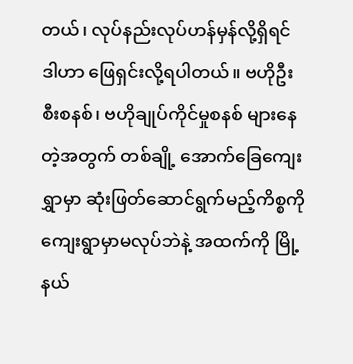တယ်၊ လုပ်နည်းလုပ်ဟန်မှန်လို့ရှိရင် ဒါဟာ ဖြေရှင်းလို့ရပါတယ်။ ဗဟိုဦးစီးစနစ်၊ ဗဟိုချုပ်ကိုင်မှုစနစ် များနေတဲ့အတွက် တစ်ချို့ အောက်ခြေကျေးရွှာမှာ ဆုံးဖြတ်ဆောင်ရွက်မည့်ကိစ္စကို ကျေးရွာမှာမလုပ်ဘဲနဲ့ အထက်ကို မြို့နယ်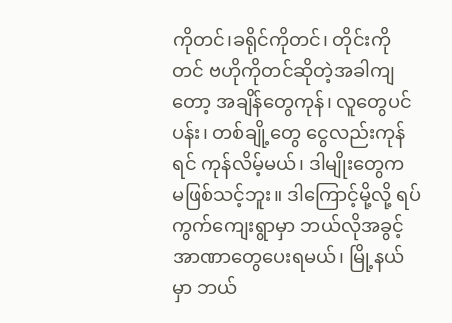ကိုတင်၊ခရိုင်ကိုတင်၊ တိုင်းကိုတင် ဗဟိုကိုတင်ဆိုတဲ့အခါကျတော့ အချိန်တွေကုန်၊ လူတွေပင်ပန်း၊ တစ်ချို့တွေ ငွေလည်းကုန်ရင် ကုန်လိမ့်မယ်၊ ဒါမျိုးတွေက မဖြစ်သင့်ဘူး။ ဒါကြောင့်မို့လို့ ရပ်ကွက်ကျေးရွာမှာ ဘယ်လိုအခွင့်အာဏာတွေပေးရမယ်၊ မြို့နယ်မှာ ဘယ်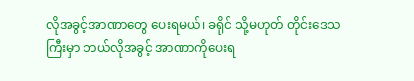လိုအခွင့်အာဏာတွေ ပေးရမယ်၊ ခရိုင် သို့မဟုတ် တိုင်းဒေသကြီးမှာ ဘယ်လိုအခွင့် အာဏာကိုပေးရ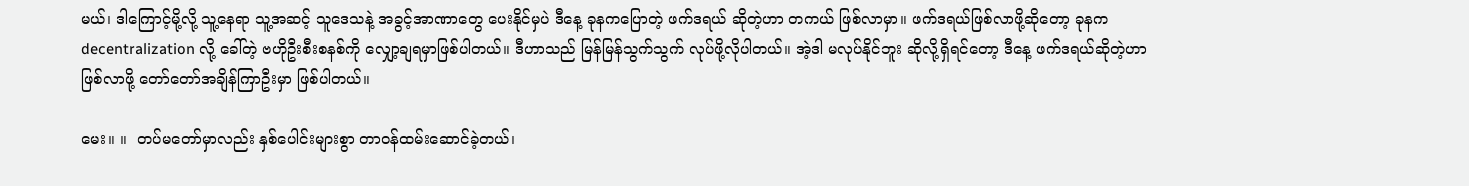မယ်၊ ဒါကြောင့်မို့လို့ သူ့နေရာ သူ့အဆင့် သူဒေသနဲ့ အခွင့်အာဏာတွေ ပေးနိုင်မှပဲ ဒီနေ့ ခုနကပြောတဲ့ ဖက်ဒရယ် ဆိုတဲ့ဟာ တကယ် ဖြစ်လာမှာ။ ဖက်ဒရယ်ဖြစ်လာဖို့ဆိုတော့ ခုနက decentralization လို့ ခေါ်တဲ့ ဗဟိုဦးစီးစနစ်ကို လျှော့ချရမှာဖြစ်ပါတယ်။ ဒီဟာသည် မြန်မြန်သွက်သွက် လုပ်ဖို့လိုပါတယ်။ အဲ့ဒါ မလုပ်နိုင်ဘူး ဆိုလို့ရှိရင်တော့ ဒီနေ့ ဖက်ဒရယ်ဆိုတဲ့ဟာ ဖြစ်လာဖို့ တော်တော်အချိန်ကြာဦးမှာ ဖြစ်ပါတယ်။

မေး။ ။  တပ်မတော်မှာလည်း နှစ်ပေါင်းများစွာ တာဝန်ထမ်းဆောင်ခဲ့တယ်၊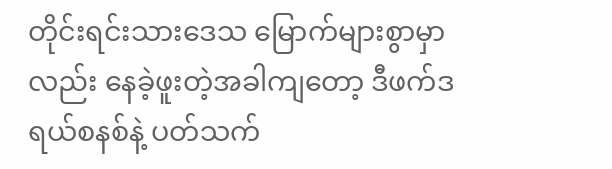တိုင်းရင်းသားဒေသ မြောက်များစွာမှာလည်း နေခဲ့ဖူးတဲ့အခါကျတော့ ဒီဖက်ဒရယ်စနစ်နဲ့ ပတ်သက်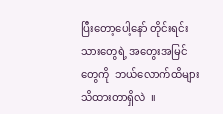ပြီးတော့ပေါ့နော် တိုင်းရင်းသားတွေရဲ့ အတွေးအမြင်တွေကို  ဘယ်လောက်ထိများ သိထားတာရှိလဲ  ။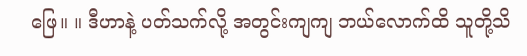ဖြေ။ ။ ဒီဟာနဲ့ ပတ်သက်လို့ အတွင်းကျကျ ဘယ်လောက်ထိ သူတို့သိ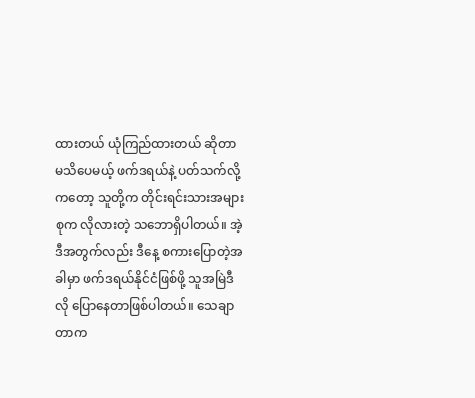ထားတယ် ယုံကြည်ထားတယ် ဆိုတာ မသိပေမယ့် ဖက်ဒရယ်နဲ့ ပတ်သက်လို့ကတော့ သူတို့က တိုင်းရင်းသားအများစုက လိုလားတဲ့ သဘောရှိပါတယ်။ အဲ့ဒီအတွက်လည်း ဒီနေ့ စကားပြောတဲ့အခါမှာ ဖက်ဒရယ်နိုင်ငံဖြစ်ဖို့ သူအမြဲဒီလို ပြောနေတာဖြစ်ပါတယ်။ သေချာတာက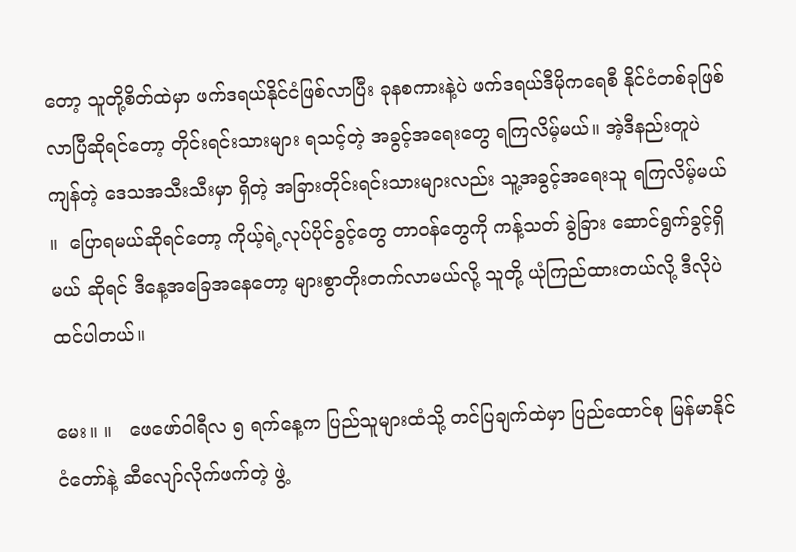တော့ သူတို့စိတ်ထဲမှာ ဖက်ဒရယ်နိုင်ငံဖြစ်လာပြီး ခုနစကားနဲ့ပဲ ဖက်ဒရယ်ဒီမိုကရေစီ နိုင်ငံတစ်ခုဖြစ်လာပြီဆိုရင်တော့ တိုင်းရင်းသားများ ရသင့်တဲ့ အခွင့်အရေးတွေ ရကြလိမ့်မယ်။ အဲ့ဒီနည်းတူပဲ ကျန်တဲ့ ဒေသအသီးသီးမှာ ရှိတဲ့ အခြားတိုင်းရင်းသားများလည်း သူ့အခွင့်အရေးသူ ရကြလိမ့်မယ် ။  ပြောရမယ်ဆိုရင်တော့ ကိုယ့်ရဲ့လုပ်ပိုင်ခွင့်တွေ တာဝန်တွေကို ကန့်သတ် ခွဲခြား ဆောင်ရွက်ခွင့်ရှိမယ် ဆိုရင် ဒီနေ့အခြေအနေတော့ များစွာတိုးတက်လာမယ်လို့ သူတို့ ယုံကြည်ထားတယ်လို့ ဒီလိုပဲ ထင်ပါတယ်။

မေး။ ။   ဖေဖော်ဝါရီလ ၅ ရက်နေ့က ပြည်သူများထံသို့ တင်ပြချက်ထဲမှာ ပြည်ထောင်စု မြန်မာနိုင်ငံတော်နဲ့ ဆီလျော်လိုက်ဖက်တဲ့ ဖွဲ့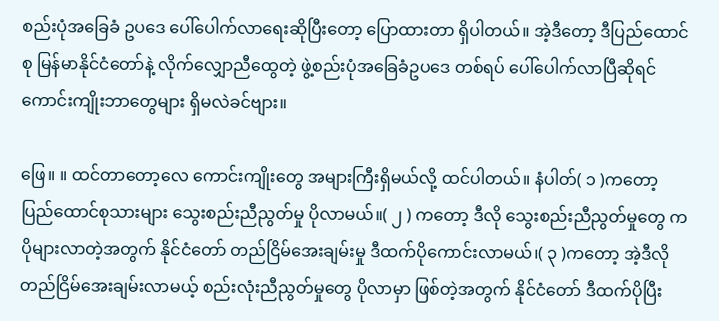စည်းပုံအခြေခံ ဥပဒေ ပေါ်ပေါက်လာရေးဆိုပြီးတော့ ပြောထားတာ ရှိပါတယ်။ အဲ့ဒီတော့ ဒီပြည်ထောင်စု မြန်မာနိုင်ငံတော်နဲ့ လိုက်လျှောညီထွေတဲ့ ဖွဲ့စည်းပုံအခြေခံဥပဒေ တစ်ရပ် ပေါ်ပေါက်လာပြီဆိုရင် ကောင်းကျိုးဘာတွေများ ရှိမလဲခင်ဗျား။

ဖြေ။ ။ ထင်တာတော့လေ ကောင်းကျိုးတွေ အများကြီးရှိမယ်လို့ ထင်ပါတယ်။ နံပါတ်( ၁ )ကတော့ ပြည်ထောင်စုသားများ သွေးစည်းညီညွတ်မှု ပိုလာမယ်။( ၂ ) ကတော့ ဒီလို သွေးစည်းညီညွတ်မှုတွေ က ပိုများလာတဲ့အတွက် နိုင်ငံတော် တည်ငြိမ်အေးချမ်းမှု ဒီထက်ပိုကောင်းလာမယ်၊( ၃ )ကတော့ အဲ့ဒီလို တည်ငြိမ်အေးချမ်းလာမယ့် စည်းလုံးညီညွတ်မှုတွေ ပိုလာမှာ ဖြစ်တဲ့အတွက် နိုင်ငံတော် ဒီထက်ပိုပြီး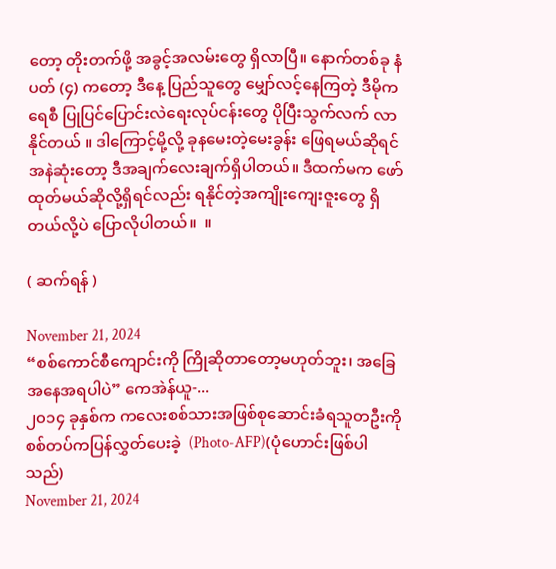တော့ တိုးတက်ဖို့ အခွင့်အလမ်းတွေ ရှိလာပြီ။ နောက်တစ်ခု နံပတ် (၄) ကတော့ ဒီနေ့ ပြည်သူတွေ မျှော်လင့်နေကြတဲ့ ဒီမိုကရေစီ ပြုပြင်ပြောင်းလဲရေးလုပ်ငန်းတွေ ပိုပြီးသွက်လက် လာနိုင်တယ် ။ ဒါကြောင့်မို့လို့ ခုနမေးတဲ့မေးခွန်း ဖြေရမယ်ဆိုရင် အနဲဆုံးတော့ ဒီအချက်လေးချက်ရှိပါတယ်။ ဒီထက်မက ဖော်ထုတ်မယ်ဆိုလို့ရှိရင်လည်း ရနိုင်တဲ့အကျိုးကျေးဇူးတွေ ရှိတယ်လို့ပဲ ပြောလိုပါတယ်။  ။

( ဆက်ရန် )

November 21, 2024
“စစ်ကောင်စီကျောင်းကို ကြိုဆိုတာတော့မဟုတ်ဘူး၊ အခြေအနေအရပါပဲ” ကေအဲန်ယူ-...
၂၀၁၄ ခုနှစ်က ကလေးစစ်သားအဖြစ်စုဆောင်းခံရသူတဦးကို စစ်တပ်ကပြန်လွှတ်ပေးခဲ့  (Photo-AFP)(ပုံဟောင်းဖြစ်ပါသည်)
November 21, 2024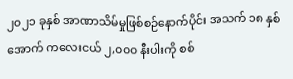၂၀၂၁ ခုနှစ် အာဏာသိမ်မှုဖြစ်စဉ်နောက်ပိုင်း အသက် ၁၈ နှစ်အောက် ကလေးငယ် ၂,၀၀၀ နီးပါးကို စစ်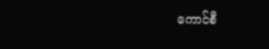ကောင်စီ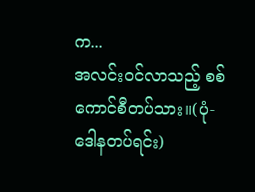က...
အလင်းဝင်လာသည့် စစ်ကောင်စီတပ်သား။(ပုံ- ဒေါနတပ်ရင်း)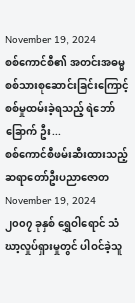November 19, 2024
စစ်ကောင်စီ၏ အတင်းအဓမ္မ စစ်သားစုဆောင်းခြင်းကြောင့် စစ်မှုထမ်းခဲ့ရသည့် ရဲဘော်ခြောက် ဦး...
စစ်ကောင်စီဖမ်းဆီးထားသည့် ဆရာတော်ဦးပညာဇောတ
November 19, 2024
၂၀၀၇ ခုနှစ် ရွှေဝါရောင် သံဃာ့လှုပ်ရှားမှုတွင် ပါဝင်ခဲ့သူ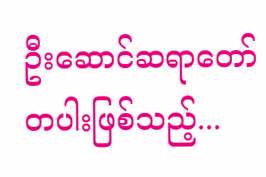ဦးဆောင်ဆရာတော်တပါးဖြစ်သည့်...